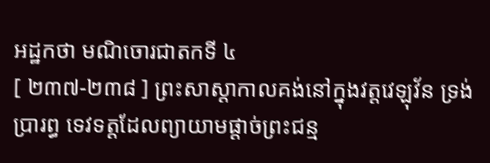អដ្ឋកថា មណិចោរជាតកទី ៤
[ ២៣៧-២៣៨ ] ព្រះសាស្តាកាលគង់នៅក្នុងវត្តវេឡុវ័ន ទ្រង់ប្រារព្ធ ទេវទត្តដែលព្យាយាមផ្តាច់ព្រះជន្ម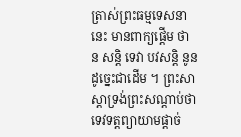ត្រាស់ព្រះធម្មទេសនានេះ មានពាក្យផ្តើម ថា ន សន្តិ ទេវា បវសន្តិ នូន ដូច្នេះជាដើម ។ ព្រះសាស្តាទ្រង់ព្រះសណ្តាប់ថា ទេវទត្តព្យាយាមផ្តាច់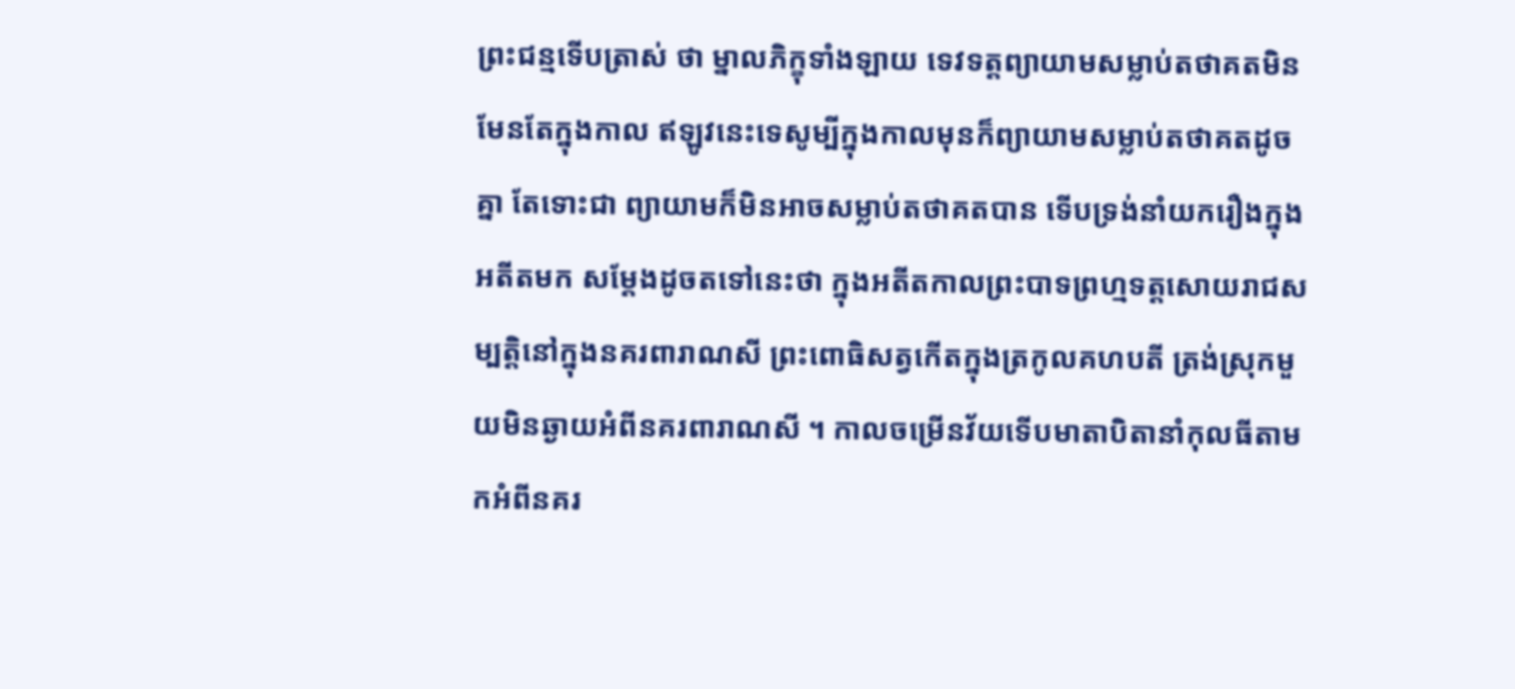ព្រះជន្មទើបត្រាស់ ថា ម្នាលភិក្ខុទាំងឡាយ ទេវទត្តព្យាយាមសម្លាប់តថាគតមិនមែនតែក្នុងកាល ឥឡូវនេះទេសូម្បីក្នុងកាលមុនក៏ព្យាយាមសម្លាប់តថាគតដូចគ្នា តែទោះជា ព្យាយាមក៏មិនអាចសម្លាប់តថាគតបាន ទើបទ្រង់នាំយករឿងក្នុងអតីតមក សម្តែងដូចតទៅនេះថា ក្នុងអតីតកាលព្រះបាទព្រហ្មទត្តសោយរាជសម្បត្តិនៅក្នុងនគរពារាណសី ព្រះពោធិសត្វកើតក្នុងត្រកូលគហបតី ត្រង់ស្រុកមួយមិនឆ្ងាយអំពីនគរពារាណសី ។ កាលចម្រើនវ័យទើបមាតាបិតានាំកុលធីតាមកអំពីនគរ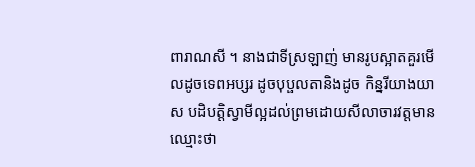ពារាណសី ។ នាងជាទីស្រឡាញ់ មានរូបស្អាតគួរមើលដូចទេពអប្សរ ដូចបុប្ផលតានិងដូច កិន្នរីយាងយាស បដិបត្តិស្វាមីល្អដល់ព្រមដោយសីលាចារវត្តមានឈ្មោះថា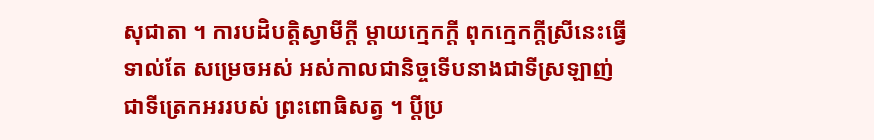សុជាតា ។ ការបដិបត្តិស្វាមីក្តី ម្តាយក្មេកក្តី ពុកក្មេកក្តីស្រីនេះធ្វើទាល់តែ សម្រេចអស់ អស់កាលជានិច្ចទើបនាងជាទីស្រឡាញ់ ជាទីត្រេកអររបស់ ព្រះពោធិសត្វ ។ ប្តីប្រ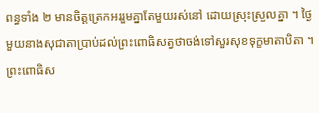ពន្ធទាំង ២ មានចិត្តត្រេកអររួមគ្នាតែមួយរស់នៅ ដោយស្រុះស្រួលគ្នា ។ ថ្ងៃមួយនាងសុជាតាប្រាប់ដល់ព្រះពោធិសត្វថាចង់ទៅសួរសុខទុក្ខមាតាបិតា ។ ព្រះពោធិស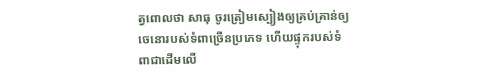ត្វពោលថា សាធុ ចូរត្រៀមស្បៀងឲ្យគ្រប់គ្រាន់ឲ្យ ចេនោរបស់ទំពាច្រើនប្រភេទ ហើយផ្ទុករបស់ទំពាជាដើមលើ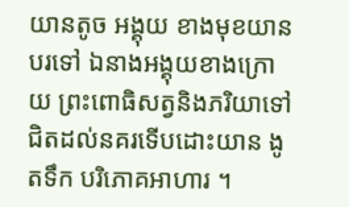យានតូច អង្គុយ ខាងមុខយានបរទៅ ឯនាងអង្គុយខាងក្រោយ ព្រះពោធិសត្វនិងភរិយាទៅ ជិតដល់នគរទើបដោះយាន ងូតទឹក បរិភោគអាហារ ។